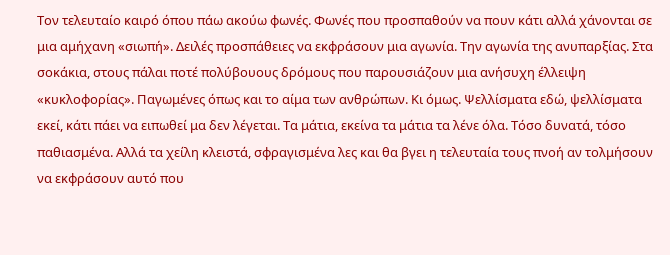Τον τελευταίο καιρό όπου πάω ακούω φωνές. Φωνές που προσπαθούν να πουν κάτι αλλά χάνονται σε μια αμήχανη «σιωπή». Δειλές προσπάθειες να εκφράσουν μια αγωνία. Την αγωνία της ανυπαρξίας. Στα σοκάκια, στους πάλαι ποτέ πολύβουους δρόμους που παρουσιάζουν μια ανήσυχη έλλειψη «κυκλοφορίας». Παγωμένες όπως και το αίμα των ανθρώπων. Κι όμως. Ψελλίσματα εδώ, ψελλίσματα εκεί, κάτι πάει να ειπωθεί μα δεν λέγεται. Τα μάτια, εκείνα τα μάτια τα λένε όλα. Τόσο δυνατά, τόσο παθιασμένα. Αλλά τα χείλη κλειστά, σφραγισμένα λες και θα βγει η τελευταία τους πνοή αν τολμήσουν να εκφράσουν αυτό που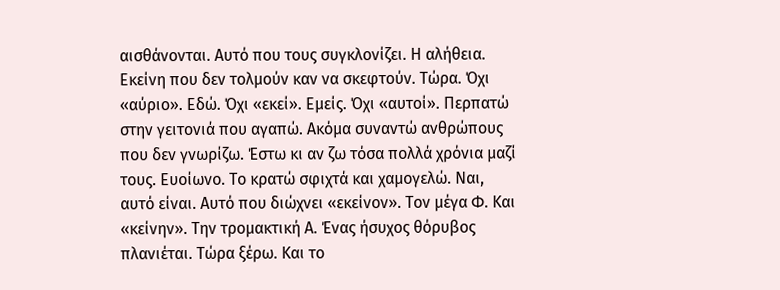αισθάνονται. Αυτό που τους συγκλονίζει. Η αλήθεια. Εκείνη που δεν τολμούν καν να σκεφτούν. Τώρα. Όχι «αύριο». Εδώ. Όχι «εκεί». Εμείς. Όχι «αυτοί». Περπατώ στην γειτονιά που αγαπώ. Ακόμα συναντώ ανθρώπους που δεν γνωρίζω. Έστω κι αν ζω τόσα πολλά χρόνια μαζί τους. Ευοίωνο. Το κρατώ σφιχτά και χαμογελώ. Ναι, αυτό είναι. Αυτό που διώχνει «εκείνον». Τον μέγα Φ. Και «κείνην». Την τρομακτική Α. Ένας ήσυχος θόρυβος πλανιέται. Τώρα ξέρω. Και το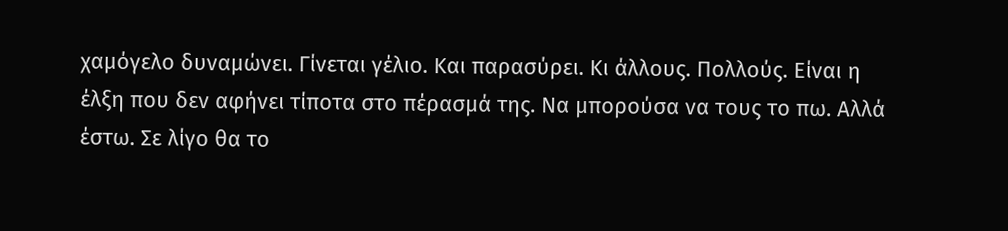χαμόγελο δυναμώνει. Γίνεται γέλιο. Και παρασύρει. Κι άλλους. Πολλούς. Είναι η έλξη που δεν αφήνει τίποτα στο πέρασμά της. Να μπορούσα να τους το πω. Αλλά έστω. Σε λίγο θα το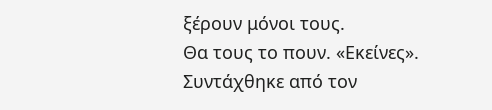ξέρουν μόνοι τους.
Θα τους το πουν. «Εκείνες».
Συντάχθηκε από τον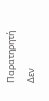Παρατηρητή
Δεν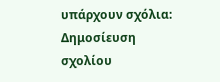υπάρχουν σχόλια:
Δημοσίευση σχολίου